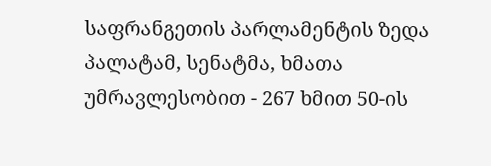საფრანგეთის პარლამენტის ზედა პალატამ, სენატმა, ხმათა უმრავლესობით - 267 ხმით 50-ის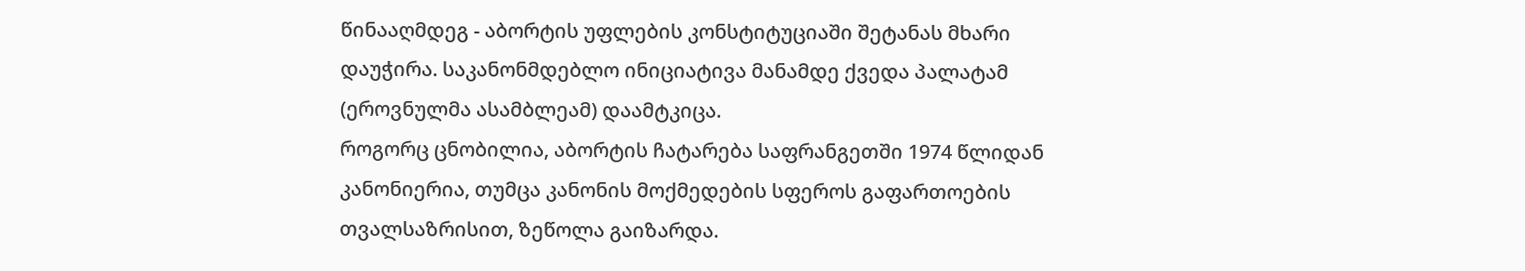წინააღმდეგ - აბორტის უფლების კონსტიტუციაში შეტანას მხარი დაუჭირა. საკანონმდებლო ინიციატივა მანამდე ქვედა პალატამ (ეროვნულმა ასამბლეამ) დაამტკიცა.
როგორც ცნობილია, აბორტის ჩატარება საფრანგეთში 1974 წლიდან კანონიერია, თუმცა კანონის მოქმედების სფეროს გაფართოების თვალსაზრისით, ზეწოლა გაიზარდა.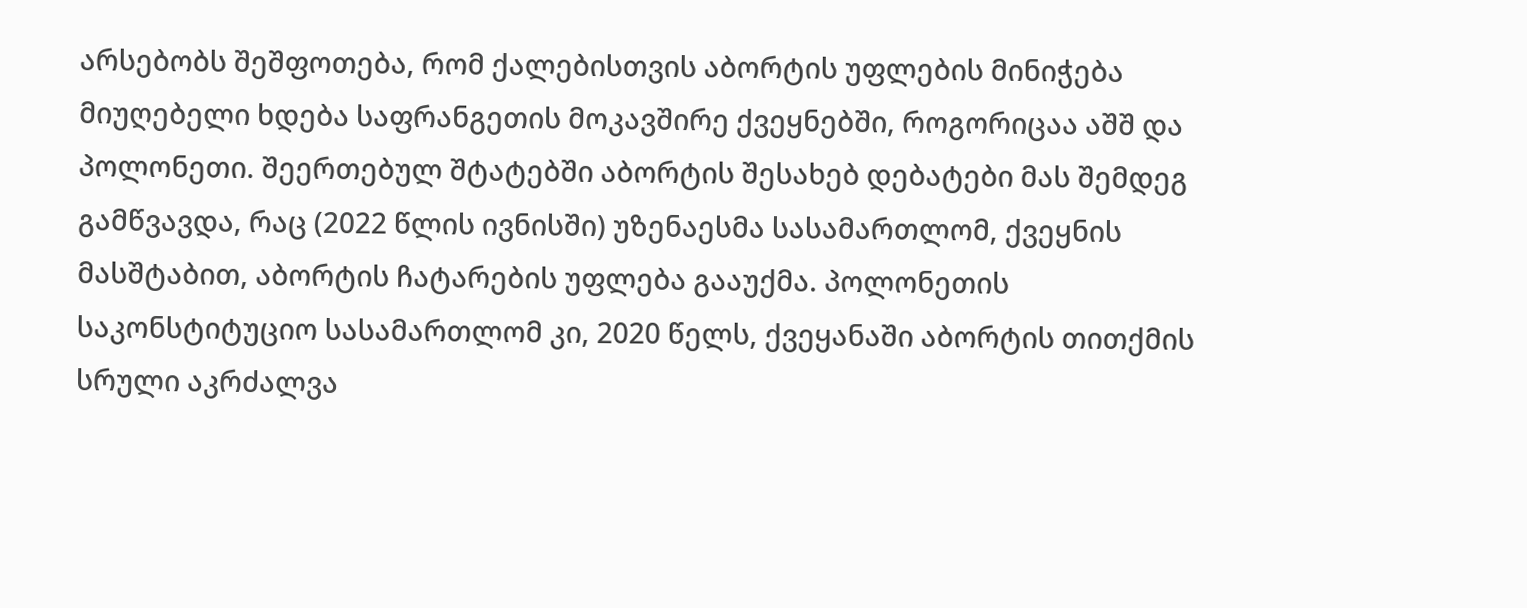არსებობს შეშფოთება, რომ ქალებისთვის აბორტის უფლების მინიჭება მიუღებელი ხდება საფრანგეთის მოკავშირე ქვეყნებში, როგორიცაა აშშ და პოლონეთი. შეერთებულ შტატებში აბორტის შესახებ დებატები მას შემდეგ გამწვავდა, რაც (2022 წლის ივნისში) უზენაესმა სასამართლომ, ქვეყნის მასშტაბით, აბორტის ჩატარების უფლება გააუქმა. პოლონეთის საკონსტიტუციო სასამართლომ კი, 2020 წელს, ქვეყანაში აბორტის თითქმის სრული აკრძალვა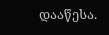დააწესა.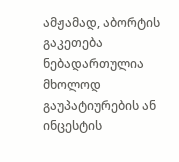ამჟამად, აბორტის გაკეთება ნებადართულია მხოლოდ გაუპატიურების ან ინცესტის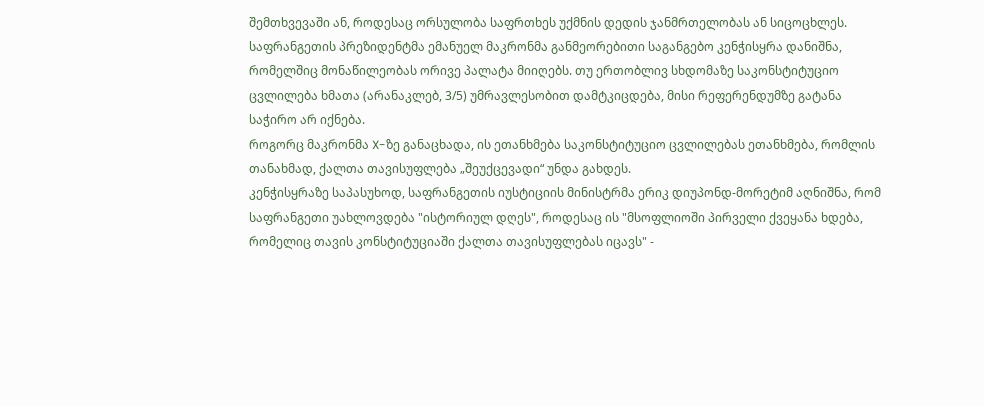შემთხვევაში ან, როდესაც ორსულობა საფრთხეს უქმნის დედის ჯანმრთელობას ან სიცოცხლეს.
საფრანგეთის პრეზიდენტმა ემანუელ მაკრონმა განმეორებითი საგანგებო კენჭისყრა დანიშნა, რომელშიც მონაწილეობას ორივე პალატა მიიღებს. თუ ერთობლივ სხდომაზე საკონსტიტუციო ცვლილება ხმათა (არანაკლებ, 3/5) უმრავლესობით დამტკიცდება, მისი რეფერენდუმზე გატანა საჭირო არ იქნება.
როგორც მაკრონმა X-ზე განაცხადა, ის ეთანხმება საკონსტიტუციო ცვლილებას ეთანხმება, რომლის თანახმად, ქალთა თავისუფლება „შეუქცევადი“ უნდა გახდეს.
კენჭისყრაზე საპასუხოდ, საფრანგეთის იუსტიციის მინისტრმა ერიკ დიუპონდ-მორეტიმ აღნიშნა, რომ საფრანგეთი უახლოვდება "ისტორიულ დღეს", როდესაც ის "მსოფლიოში პირველი ქვეყანა ხდება, რომელიც თავის კონსტიტუციაში ქალთა თავისუფლებას იცავს" -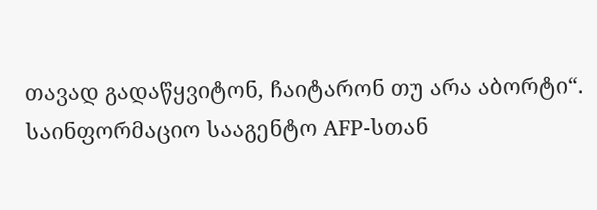თავად გადაწყვიტონ, ჩაიტარონ თუ არა აბორტი“.
საინფორმაციო სააგენტო AFP-სთან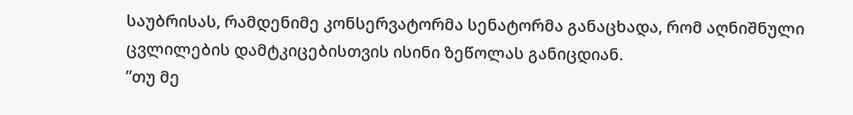საუბრისას, რამდენიმე კონსერვატორმა სენატორმა განაცხადა, რომ აღნიშნული ცვლილების დამტკიცებისთვის ისინი ზეწოლას განიცდიან.
”თუ მე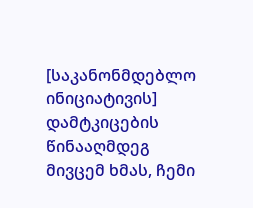[საკანონმდებლო ინიციატივის] დამტკიცების წინააღმდეგ მივცემ ხმას, ჩემი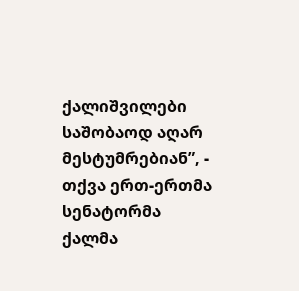ქალიშვილები საშობაოდ აღარ მესტუმრებიან”, - თქვა ერთ-ერთმა სენატორმა ქალმა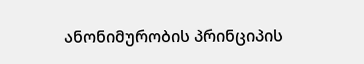ანონიმურობის პრინციპის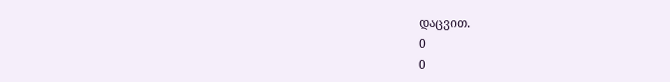დაცვით.
0
0